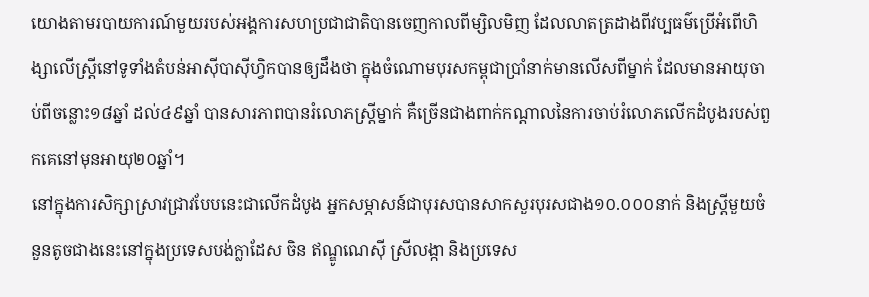យោងតាមរបាយការណ៍មួយរបស់អង្គការសហប្រជាជាតិបានចេញកាលពីម្សិលមិញ ដែលលាតត្រដាងពីវប្បធម៌ប្រើអំពើហិង្សាលើស្ត្រីនៅទូទាំងតំបន់អាស៊ីបាស៊ីហ្វិកបានឲ្យដឹងថា ក្នុងចំណោមបុរសកម្ពុជាប្រាំនាក់មានលើសពីម្នាក់ ដែលមានអាយុចាប់ពីចន្លោះ១៨ឆ្នាំ ដល់៤៩ឆ្នាំ បានសារភាពបានរំលោភស្ត្រីម្នាក់ គឺច្រើនជាងពាក់កណ្ដាលនៃការចាប់រំលោភលើកដំបូងរបស់ពួកគេនៅមុនអាយុ២០ឆ្នាំ។
នៅក្នុងការសិក្សាស្រាវជ្រាវបែបនេះជាលើកដំបូង អ្នកសម្ភាសន៍ជាបុរសបានសាកសួរបុរសជាង១០.០០០នាក់ និងស្ត្រីមួយចំនួនតូចជាងនេះនៅក្នុងប្រទេសបង់ក្លាដែស ចិន ឥណ្ឌូណេស៊ី ស្រីលង្កា និងប្រទេស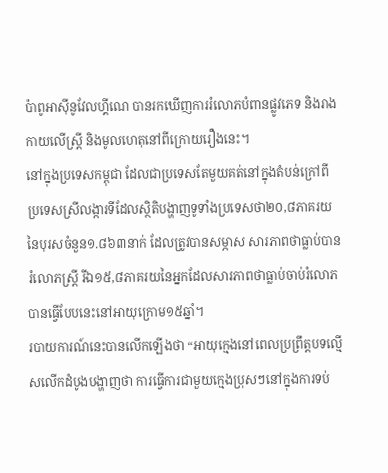ប៉ាពូអាស៊ីនូវែលហ្គីណេ បានរកឃើញការរំលោភបំពានផ្លូវភេទ និងរាងកាយលើស្ត្រី និងមូលហេតុនៅពីក្រោយរឿងនេះ។
នៅក្នុងប្រទេសកម្ពុជា ដែលជាប្រទេសតែមួយគត់នៅក្នុងតំបន់ក្រៅពីប្រទេសស្រីលង្ការទីដែលស្ថិតិបង្ហាញទូទាំងប្រទេសថា២០,៨ភាគរយនៃបុរសចំនួន១.៨៦៣នាក់ ដែលត្រូវបានសម្ភាស សារភាពថាធ្លាប់បានរំលោភស្ត្រី រីឯ១៥,៨ភាគរយនៃអ្នកដែលសារភាពថាធ្លាប់ចាប់រំលោភ បានធ្វើបែបនេះនៅអាយុក្រោម១៥ឆ្នាំ។
របាយការណ៍នេះបានលើកឡើងថា “អាយុក្មេងនៅពេលប្រព្រឹត្តបទល្មើសលើកដំបូងបង្ហាញថា ការធ្វើការជាមួយក្មេងប្រុសៗនៅក្នុងការទប់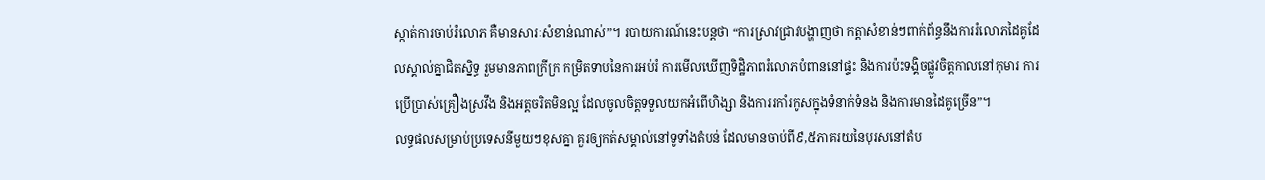ស្កាត់ការចាប់រំលោភ គឺមានសារៈសំខាន់ណាស់”។ របាយការណ៍នេះបន្តថា “ការស្រាវជ្រាវបង្ហាញថា កត្តាសំខាន់ៗពាក់ព័ន្ធនឹងការរំលោភដៃគូដែលស្គាល់គ្នាជិតស្និទ្ធ រួមមានភាពក្រីក្រ កម្រិតទាបនៃការអប់រំ ការមើលឃើញទិដ្ឋិភាពរំលោភបំពាននៅផ្ទះ និងការប៉ះទង្គិចផ្លូវចិត្តកាលនៅកុមារ ការប្រើប្រាស់គ្រឿងស្រវឹង និងអត្តចរិតមិនល្អ ដែលចូលចិត្តទទួលយកអំពើហិង្សា និងការរកាំរកូសក្នុងទំនាក់ទំនង និងការមានដៃគូច្រើន”។
លទ្ធផលសម្រាប់ប្រទេសនីមួយៗខុសគ្នា គួរឲ្យកត់សម្គាល់នៅទូទាំងតំបន់ ដែលមានចាប់ពី៩,៥ភាគរយនៃបុរសនៅតំប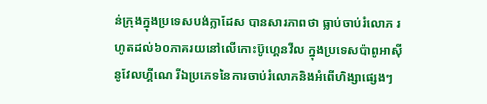ន់ក្រុងក្នុងប្រទេសបង់ក្លាដែស បានសារភាពថា ធ្លាប់ចាប់រំលោភ រហូតដល់៦០ភាគរយនៅលើកោះប៊ូហ្គេនវីល ក្នុងប្រទេសប៉ាពូអាស៊ីនូវែលហ្គីណេ រីឯប្រភេទនៃការចាប់រំលោភនិងអំពើហិង្សាផ្សេងៗ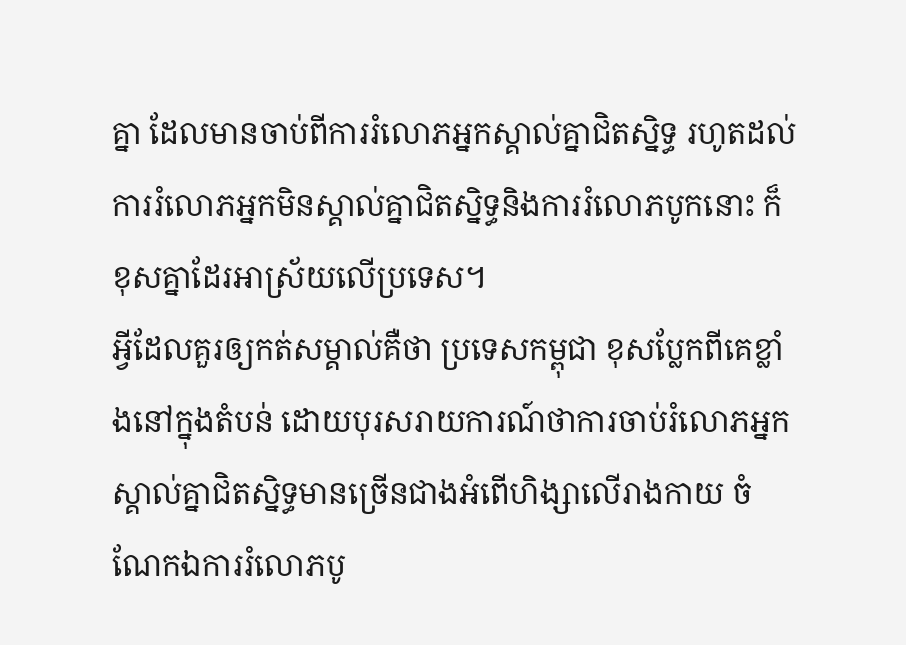គ្នា ដែលមានចាប់ពីការរំលោភអ្នកស្គាល់គ្នាជិតស្និទ្ធ រហូតដល់ការរំលោភអ្នកមិនស្គាល់គ្នាជិតស្និទ្ធនិងការរំលោភបូកនោះ ក៏ខុសគ្នាដែរអាស្រ័យលើប្រទេស។
អ្វីដែលគួរឲ្យកត់សម្គាល់គឺថា ប្រទេសកម្ពុជា ខុសប្លែកពីគេខ្លាំងនៅក្នុងតំបន់ ដោយបុរសរាយការណ៍ថាការចាប់រំលោភអ្នកស្គាល់គ្នាជិតស្និទ្ធមានច្រើនជាងអំពើហិង្សាលើរាងកាយ ចំណែកឯការរំលោភបូ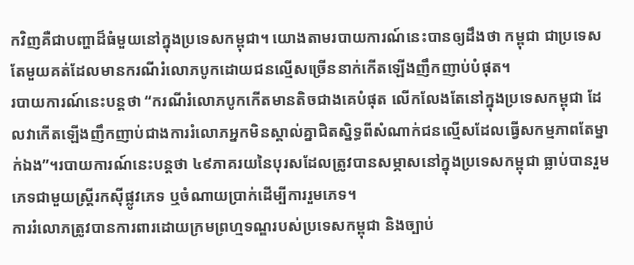កវិញគឺជាបញ្ហាដ៏ធំមួយនៅក្នុងប្រទេសកម្ពុជា។ យោងតាមរបាយការណ៍នេះបានឲ្យដឹងថា កម្ពុជា ជាប្រទេសតែមួយគត់ដែលមានករណីរំលោភបូកដោយជនល្មើសច្រើននាក់កើតឡើងញឹកញាប់បំផុត។
របាយការណ៍នេះបន្តថា “ករណីរំលោភបូកកើតមានតិចជាងគេបំផុត លើកលែងតែនៅក្នុងប្រទេសកម្ពុជា ដែលវាកើតឡើងញឹកញាប់ជាងការរំលោភអ្នកមិនស្គាល់គ្នាជិតស្និទ្ធពីសំណាក់ជនល្មើសដែលធ្វើសកម្មភាពតែម្នាក់ឯង”។របាយការណ៍នេះបន្តថា ៤៩ភាគរយនៃបុរសដែលត្រូវបានសម្ភាសនៅក្នុងប្រទេសកម្ពុជា ធ្លាប់បានរួមភេទជាមួយស្ត្រីរកស៊ីផ្លូវភេទ ឬចំណាយប្រាក់ដើម្បីការរួមភេទ។
ការរំលោភត្រូវបានការពារដោយក្រមព្រហ្មទណ្ឌរបស់ប្រទេសកម្ពុជា និងច្បាប់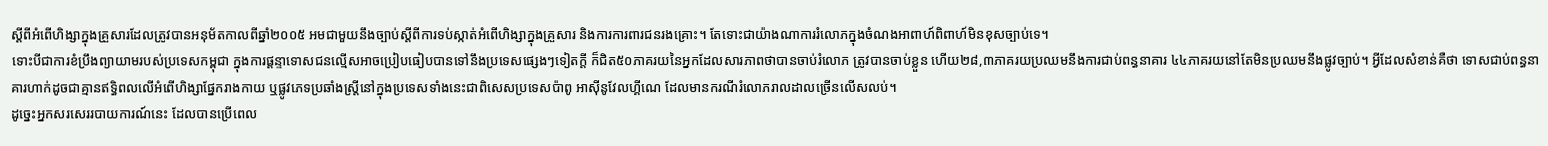ស្ដីពីអំពើហិង្សាក្នុងគ្រួសារដែលត្រូវបានអនុម័តកាលពីឆ្នាំ២០០៥ អមជាមួយនឹងច្បាប់ស្ដីពីការទប់ស្កាត់អំពើហិង្សាក្នុងគ្រួសារ និងការការពារជនរងគ្រោះ។ តែទោះជាយ៉ាងណាការរំលោភក្នុងចំណងអាពាហ៍ពិពាហ៍មិនខុសច្បាប់ទេ។
ទោះបីជាការខំប្រឹងព្យាយាមរបស់ប្រទេសកម្ពុជា ក្នុងការផ្ដន្ទាទោសជនល្មើសអាចប្រៀបធៀបបានទៅនឹងប្រទេសផ្សេងៗទៀតក្តី ក៏ជិត៥០ភាគរយនៃអ្នកដែលសារភាពថាបានចាប់រំលោភ ត្រូវបានចាប់ខ្លួន ហើយ២៨,៣ភាគរយប្រឈមនឹងការជាប់ពន្ធនាគារ ៤៤ភាគរយនៅតែមិនប្រឈមនឹងផ្លូវច្បាប់។ អ្វីដែលសំខាន់គឺថា ទោសជាប់ពន្ធនាគារហាក់ដូចជាគ្មានឥទ្ធិពលលើអំពើហិង្សាផ្នែករាងកាយ ឬផ្លូវភេទប្រឆាំងស្ត្រីនៅក្នុងប្រទេសទាំងនេះជាពិសេសប្រទេសប៉ាពូ អាស៊ីនូវែលហ្គីណេ ដែលមានករណីរំលោភរាលដាលច្រើនលើសលប់។
ដូច្នេះអ្នកសរសេររបាយការណ៍នេះ ដែលបានប្រើពេល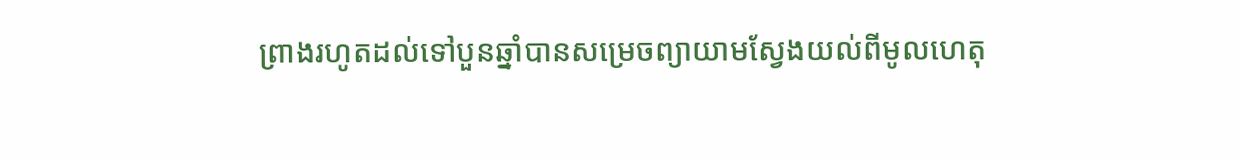ព្រាងរហូតដល់ទៅបួនឆ្នាំបានសម្រេចព្យាយាមស្វែងយល់ពីមូលហេតុ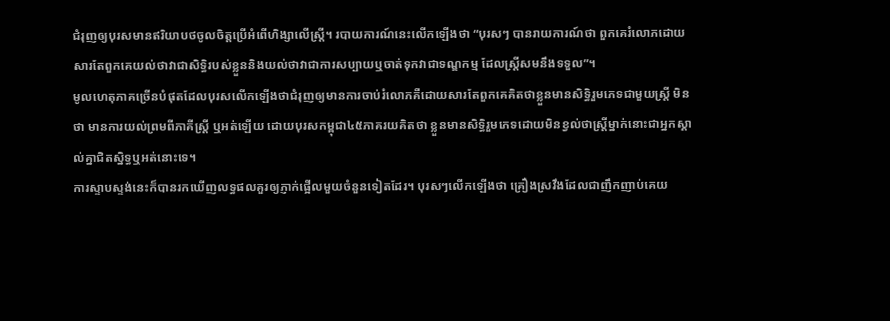ជំរុញឲ្យបុរសមានឥរិយាបថចូលចិត្តប្រើអំពើហិង្សាលើស្ត្រី។ របាយការណ៍នេះលើកឡើងថា “បុរសៗ បានរាយការណ៍ថា ពួកគេរំលោភដោយសារតែពួកគេយល់ថាវាជាសិទ្ធិរបស់ខ្លួននិងយល់ថាវាជាការសប្បាយឬចាត់ទុកវាជាទណ្ឌកម្ម ដែលស្ត្រីសមនឹងទទួល”។
មូលហេតុភាគច្រើនបំផុតដែលបុរសលើកឡើងថាជំរុញឲ្យមានការចាប់រំលោភគឺដោយសារតែពួកគេគិតថាខ្លួនមានសិទ្ធិរួមភេទជាមួយស្ត្រី មិនថា មានការយល់ព្រមពីភាគីស្ត្រី ឬអត់ឡើយ ដោយបុរសកម្ពុជា៤៥ភាគរយគិតថា ខ្លួនមានសិទ្ធិរួមភេទដោយមិនខ្វល់ថាស្ត្រីម្នាក់នោះជាអ្នកស្គាល់គ្នាជិតស្និទ្ធឬអត់នោះទេ។
ការស្ទាបស្ទង់នេះក៏បានរកឃើញលទ្ធផលគួរឲ្យភ្ញាក់ផ្អើលមួយចំនួនទៀតដែរ។ បុរសៗលើកឡើងថា គ្រឿងស្រវឹងដែលជាញឹកញាប់គេយ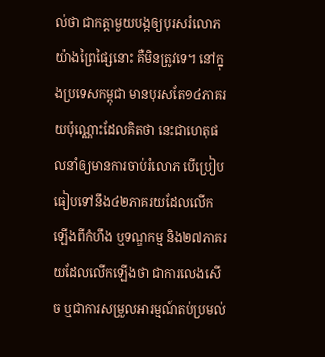ល់ថា ជាកត្តាមួយបង្កឲ្យបុរសរំលោភយ៉ាងព្រៃផ្សៃនោះ គឺមិនត្រូវទេ។ នៅក្នុងប្រទេសកម្ពុជា មានបុរសតែ១៤ភាគរយប៉ុណ្ណោះដែលគិតថា នេះជាហេតុផលនាំឲ្យមានការចាប់រំលោភ បើប្រៀបធៀបទៅនឹង៤២ភាគរយដែលលើកឡើងពីកំហឹង ឬទណ្ឌកម្ម និង២៧ភាគរយដែលលើកឡើងថា ជាការលេងសើច ឬជាការសម្រួលអារម្មណ៍តប់ប្រមល់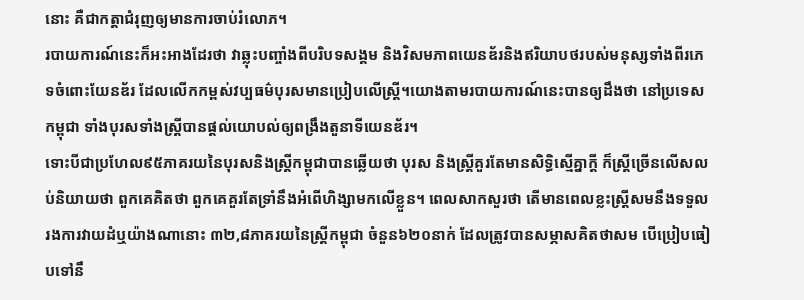នោះ គឺជាកត្តាជំរុញឲ្យមានការចាប់រំលោភ។
របាយការណ៍នេះក៏អះអាងដែរថា វាឆ្លុះបញ្ចាំងពីបរិបទសង្គម និងវិសមភាពយេនឌ័រនិងឥរិយាបថរបស់មនុស្សទាំងពីរភេទចំពោះយែនឌ័រ ដែលលើកកម្ពស់វប្បធម៌បុរសមានប្រៀបលើស្ត្រី។យោងតាមរបាយការណ៍នេះបានឲ្យដឹងថា នៅប្រទេសកម្ពុជា ទាំងបុរសទាំងស្ត្រីបានផ្ដល់យោបល់ឲ្យពង្រឹងតួនាទីយេនឌ័រ។
ទោះបីជាប្រហែល៩៥ភាគរយនៃបុរសនិងស្ត្រីកម្ពុជាបានឆ្លើយថា បុរស និងស្ត្រីគួរតែមានសិទ្ធិស្មើគ្នាក្តី ក៏ស្ត្រីច្រើនលើសលប់និយាយថា ពួកគេគិតថា ពួកគេគួរតែទ្រាំនឹងអំពើហិង្សាមកលើខ្លួន។ ពេលសាកសួរថា តើមានពេលខ្លះស្ត្រីសមនឹងទទួលរងការវាយដំឬយ៉ាងណានោះ ៣២,៨ភាគរយនៃស្ត្រីកម្ពុជា ចំនួន៦២០នាក់ ដែលត្រូវបានសម្ភាសគិតថាសម បើប្រៀបធៀបទៅនឹ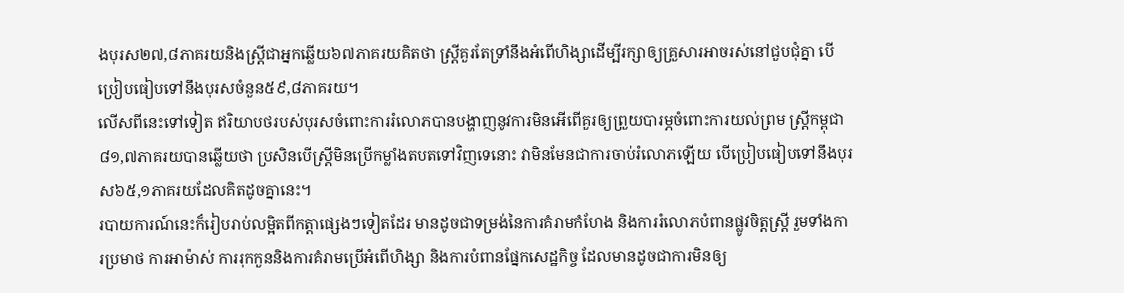ងបុរស២៧,៨ភាគរយនិងស្ត្រីជាអ្នកឆ្លើយ៦៧ភាគរយគិតថា ស្ត្រីគួរតែទ្រាំនឹងអំពើហិង្សាដើម្បីរក្សាឲ្យគ្រួសារអាចរស់នៅជួបជុំគ្នា បើប្រៀបធៀបទៅនឹងបុរសចំនួន៥៩,៨ភាគរយ។
លើសពីនេះទៅទៀត ឥរិយាបថរបស់បុរសចំពោះការរំលោភបានបង្ហាញនូវការមិនអើពើគួរឲ្យព្រួយបារម្ភចំពោះការយល់ព្រម ស្ត្រីកម្ពុជា ៨១,៧ភាគរយបានឆ្លើយថា ប្រសិនបើស្ត្រីមិនប្រើកម្លាំងតបតទៅវិញទេនោះ វាមិនមែនជាការចាប់រំលោភឡើយ បើប្រៀបធៀបទៅនឹងបុរស៦៥,១ភាគរយដែលគិតដូចគ្នានេះ។
របាយការណ៍នេះក៏រៀបរាប់លម្អិតពីកត្តាផ្សេងៗទៀតដែរ មានដូចជាទម្រង់នៃការគំរាមកំហែង និងការរំលោភបំពានផ្លូវចិត្តស្ត្រី រួមទាំងការប្រមាថ ការអាម៉ាស់ ការរុកកួននិងការគំរាមប្រើអំពើហិង្សា និងការបំពានផ្នែកសេដ្ឋកិច្ច ដែលមានដូចជាការមិនឲ្យ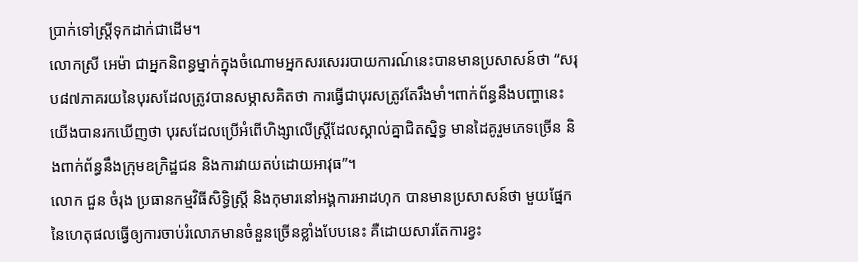ប្រាក់ទៅស្ត្រីទុកដាក់ជាដើម។
លោកស្រី អេម៉ា ជាអ្នកនិពន្ធម្នាក់ក្នុងចំណោមអ្នកសរសេររបាយការណ៍នេះបានមានប្រសាសន៍ថា “សរុប៨៧ភាគរយនៃបុរសដែលត្រូវបានសម្ភាសគិតថា ការធ្វើជាបុរសត្រូវតែរឹងមាំ។ពាក់ព័ន្ធនឹងបញ្ហានេះ យើងបានរកឃើញថា បុរសដែលប្រើអំពើហិង្សាលើស្ត្រីដែលស្គាល់គ្នាជិតស្និទ្ធ មានដៃគូរួមភេទច្រើន និងពាក់ព័ន្ធនឹងក្រុមឧក្រិដ្ឋជន និងការវាយតប់ដោយអាវុធ”។
លោក ជួន ចំរុង ប្រធានកម្មវិធីសិទ្ធិស្ត្រី និងកុមារនៅអង្គការអាដហុក បានមានប្រសាសន៍ថា មួយផ្នែកនៃហេតុផលធ្វើឲ្យការចាប់រំលោភមានចំនួនច្រើនខ្លាំងបែបនេះ គឺដោយសារតែការខ្វះ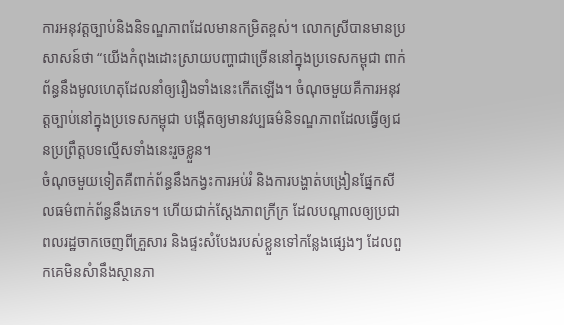ការអនុវត្តច្បាប់និងនិទណ្ឌភាពដែលមានកម្រិតខ្ពស់។ លោកស្រីបានមានប្រសាសន៍ថា “យើងកំពុងដោះស្រាយបញ្ហាជាច្រើននៅក្នុងប្រទេសកម្ពុជា ពាក់ព័ន្ធនឹងមូលហេតុដែលនាំឲ្យរឿងទាំងនេះកើតឡើង។ ចំណុចមួយគឺការអនុវត្តច្បាប់នៅក្នុងប្រទេសកម្ពុជា បង្កើតឲ្យមានវប្បធម៌និទណ្ឌភាពដែលធ្វើឲ្យជនប្រព្រឹត្តបទល្មើសទាំងនេះរួចខ្លួន។
ចំណុចមួយទៀតគឺពាក់ព័ន្ធនឹងកង្វះការអប់រំ និងការបង្ហាត់បង្រៀនផ្នែកសីលធម៌ពាក់ព័ន្ធនឹងភេទ។ ហើយជាក់ស្ដែងភាពក្រីក្រ ដែលបណ្ដាលឲ្យប្រជាពលរដ្ឋចាកចេញពីគ្រួសារ និងផ្ទះសំបែងរបស់ខ្លួនទៅកន្លែងផ្សេងៗ ដែលពួកគេមិនសំានឹងស្ថានភា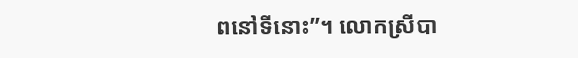ពនៅទីនោះ”។ លោកស្រីបា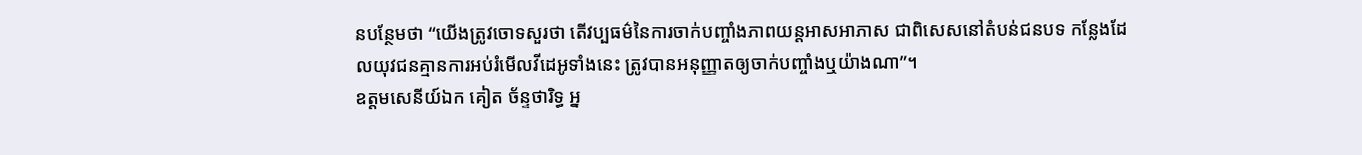នបន្ថែមថា “យើងត្រូវចោទសួរថា តើវប្បធម៌នៃការចាក់បញ្ចាំងភាពយន្តអាសអាភាស ជាពិសេសនៅតំបន់ជនបទ កន្លែងដែលយុវជនគ្មានការអប់រំមើលវីដេអូទាំងនេះ ត្រូវបានអនុញ្ញាតឲ្យចាក់បញ្ចាំងឬយ៉ាងណា”។
ឧត្តមសេនីយ៍ឯក គៀត ច័ន្ទថារិទ្ធ អ្ន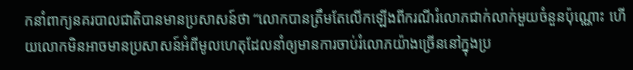កនាំពាក្យនគរបាលជាតិបានមានប្រសាសន៍ថា “លោកបានត្រឹមតែលើកឡើងពីករណីរំលោភជាក់លាក់មួយចំនួនប៉ុណ្ណោះ ហើយលោកមិនអាចមានប្រសាសន៍អំពីមូលហេតុដែលនាំឲ្យមានការចាប់រំលោភយ៉ាងច្រើននៅក្នុងប្រ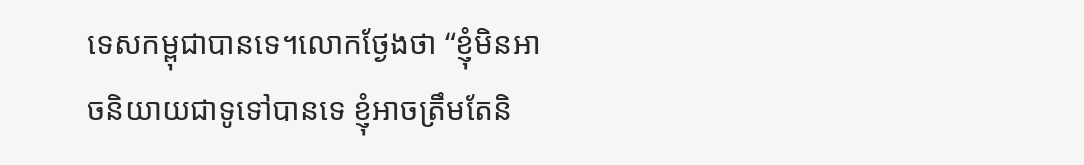ទេសកម្ពុជាបានទេ។លោកថ្ងែងថា “ខ្ញុំមិនអាចនិយាយជាទូទៅបានទេ ខ្ញុំអាចត្រឹមតែនិ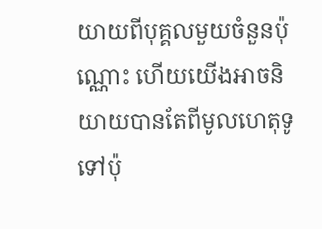យាយពីបុគ្គលមួយចំនួនប៉ុណ្ណោះ ហើយយើងអាចនិយាយបានតែពីមូលហេតុទូទៅប៉ុ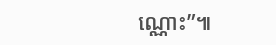ណ្ណោះ”៕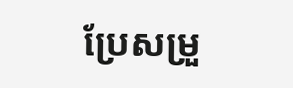ប្រែសម្រួ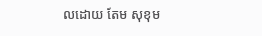លដោយ តែម សុខុម